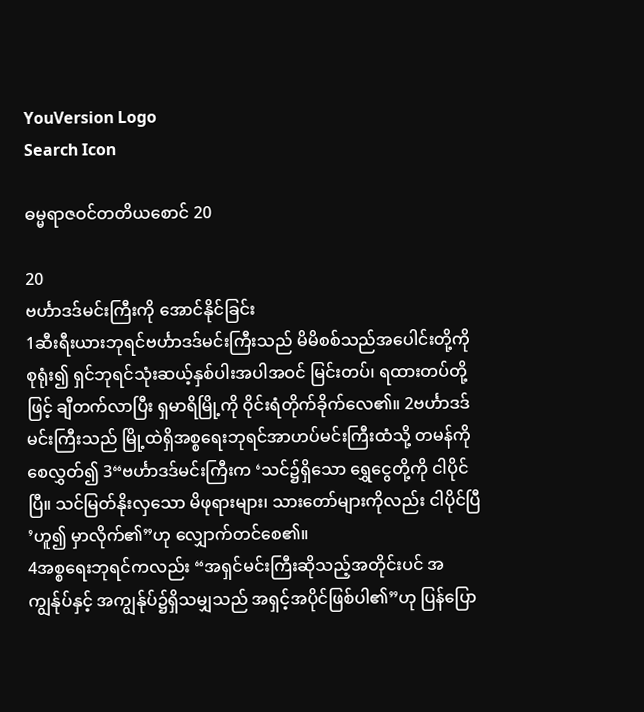YouVersion Logo
Search Icon

ဓမ္မရာဇဝင်တတိယစောင် 20

20
ဗင်္ဟာဒဒ်မင်းကြီးကို အောင်နိုင်ခြင်း
1ဆီးရီးယားဘုရင်ဗင်္ဟာဒဒ်မင်းကြီးသည် မိမိစစ်သည်အပေါင်းတို့ကို စုရုံး၍ ရှင်ဘုရင်သုံးဆယ့်နှစ်ပါးအပါအဝင် မြင်းတပ်၊ ရထားတပ်တို့ဖြင့် ချီတက်လာပြီး ရှမာရိမြို့ကို ဝိုင်းရံတိုက်ခိုက်လေ၏။ 2ဗင်္ဟာဒဒ်မင်းကြီးသည် မြို့ထဲရှိအစ္စရေးဘုရင်အာဟပ်မင်းကြီးထံသို့ တမန်ကိုစေလွှတ်၍ 3“ဗင်္ဟာဒဒ်မင်းကြီးက ‘သင်၌ရှိသော ရွှေငွေတို့ကို ငါပိုင်ပြီ။ သင်မြတ်နိုးလှသော မိဖုရားများ၊ သားတော်များကိုလည်း ငါပိုင်ပြီ’ဟူ၍ မှာလိုက်၏”ဟု လျှောက်တင်စေ၏။
4အစ္စရေးဘုရင်ကလည်း “အရှင်မင်းကြီးဆိုသည့်အတိုင်းပင် အကျွန်ုပ်နှင့် အကျွန်ုပ်၌ရှိသမျှသည် အရှင့်အပိုင်ဖြစ်ပါ၏”ဟု ပြန်ပြော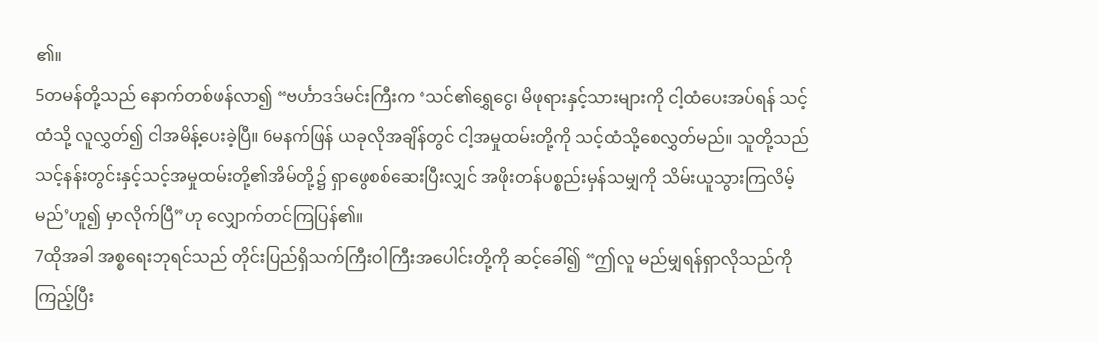၏။
5တမန်တို့သည် နောက်တစ်ဖန်လာ၍ “ဗင်္ဟာဒဒ်မင်းကြီးက ‘သင်၏ရွှေငွေ၊ မိဖုရားနှင့်သားများကို ငါ့ထံပေးအပ်ရန် သင့်ထံသို့ လူလွှတ်၍ ငါအမိန့်ပေးခဲ့ပြီ။ 6မနက်ဖြန် ယခုလိုအချိန်တွင် ငါ့အမှုထမ်းတို့ကို သင့်ထံသို့စေလွှတ်မည်။ သူတို့သည် သင့်နန်းတွင်းနှင့်သင့်အမှုထမ်းတို့၏အိမ်တို့၌ ရှာဖွေစစ်ဆေးပြီးလျှင် အဖိုးတန်ပစ္စည်းမှန်သမျှကို သိမ်းယူသွားကြလိမ့်မည်’ဟူ၍ မှာလိုက်ပြီ”ဟု လျှောက်တင်ကြပြန်၏။
7ထိုအခါ အစ္စရေးဘုရင်သည် တိုင်းပြည်ရှိသက်ကြီးဝါကြီးအပေါင်းတို့ကို ဆင့်ခေါ်၍ “ဤလူ မည်မျှရန်ရှာလိုသည်ကို ကြည့်ပြီး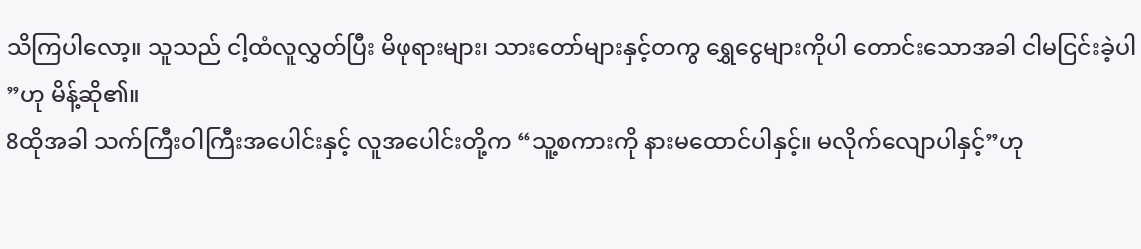သိကြပါလော့။ သူသည် ငါ့ထံလူလွှတ်ပြီး မိဖုရားများ၊ သားတော်များနှင့်တကွ ရွှေငွေများကိုပါ တောင်းသောအခါ ငါမငြင်းခဲ့ပါ”ဟု မိန့်ဆို၏။
8ထိုအခါ သက်ကြီးဝါကြီးအပေါင်းနှင့် လူအပေါင်းတို့က “သူ့စကားကို နားမထောင်ပါနှင့်။ မလိုက်လျောပါနှင့်”ဟု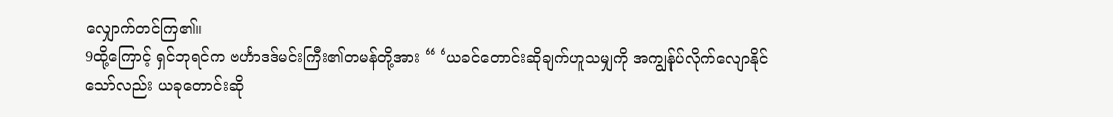လျှောက်တင်ကြ၏။
9ထို့ကြောင့် ရှင်ဘုရင်က ဗင်္ဟာဒဒ်မင်းကြီး၏တမန်တို့အား “ ‘ယခင်တောင်းဆိုချက်ဟူသမျှကို အကျွန်ုပ်လိုက်လျောနိုင်သော်လည်း ယခုတောင်းဆို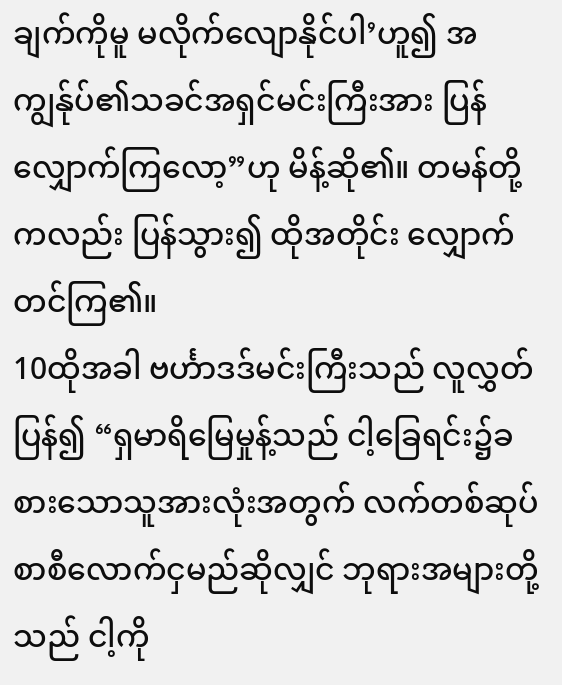ချက်ကိုမူ မလိုက်လျောနိုင်ပါ’ဟူ၍ အကျွန်ုပ်၏သခင်အရှင်မင်းကြီးအား ပြန်လျှောက်ကြလော့”ဟု မိန့်ဆို၏။ တမန်တို့ကလည်း ပြန်သွား၍ ထိုအတိုင်း လျှောက်တင်ကြ၏။
10ထိုအခါ ဗင်္ဟာဒဒ်မင်းကြီးသည် လူလွှတ်ပြန်၍ “ရှမာရိမြေမှုန့်သည် ငါ့ခြေရင်း၌ခစားသောသူအားလုံးအတွက် လက်တစ်ဆုပ်စာစီလောက်ငှမည်ဆိုလျှင် ဘုရားအများတို့သည် ငါ့ကို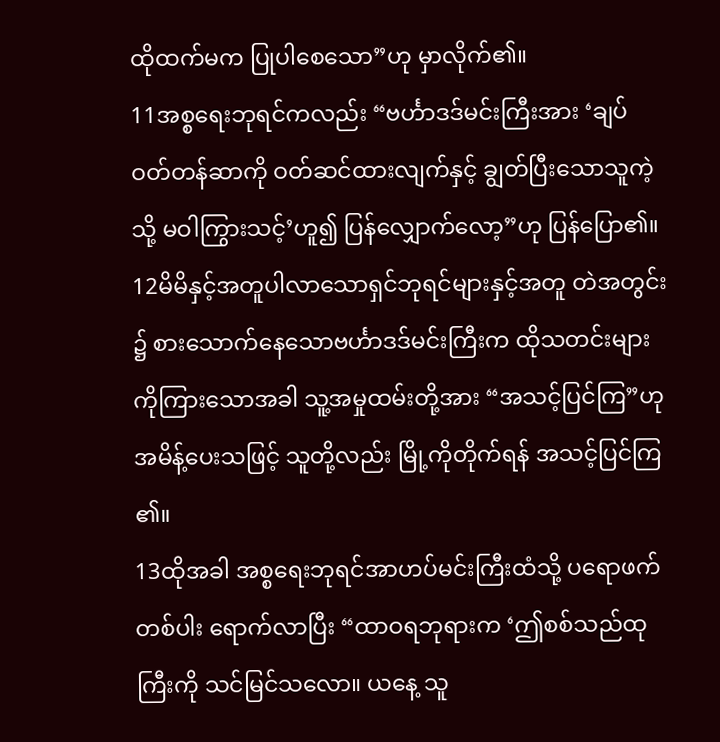ထိုထက်မက ပြုပါစေသော”ဟု မှာလိုက်၏။
11အစ္စရေးဘုရင်ကလည်း “ဗင်္ဟာဒဒ်မင်းကြီးအား ‘ချပ်ဝတ်တန်ဆာကို ဝတ်ဆင်ထားလျက်နှင့် ချွတ်ပြီးသောသူကဲ့သို့ မဝါကြွားသင့်’ဟူ၍ ပြန်လျှောက်လော့”ဟု ပြန်ပြော၏။
12မိမိနှင့်အတူပါလာသောရှင်ဘုရင်များနှင့်အတူ တဲအတွင်း၌ စားသောက်နေသောဗင်္ဟာဒဒ်မင်းကြီးက ထိုသတင်းများကိုကြားသောအခါ သူ့အမှုထမ်းတို့အား “အသင့်ပြင်ကြ”ဟု အမိန့်ပေးသဖြင့် သူတို့လည်း မြို့ကိုတိုက်ရန် အသင့်ပြင်ကြ၏။
13ထိုအခါ အစ္စရေးဘုရင်အာဟပ်မင်းကြီးထံသို့ ပရောဖက်တစ်ပါး ရောက်လာပြီး “ထာဝရဘုရားက ‘ဤစစ်သည်ထုကြီးကို သင်မြင်သလော။ ယနေ့ သူ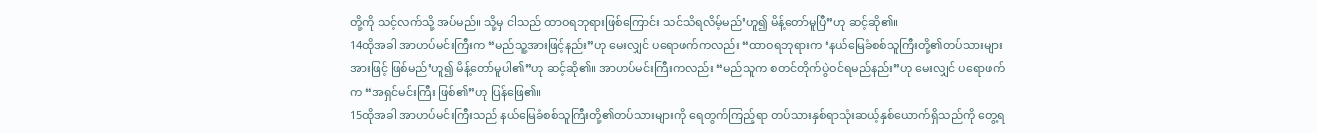တို့ကို သင့်လက်သို့ အပ်မည်။ သို့မှ ငါသည် ထာဝရဘုရားဖြစ်ကြောင်း သင်သိရလိမ့်မည်’ဟူ၍ မိန့်တော်မူပြီ”ဟု ဆင့်ဆို၏။
14ထိုအခါ အာဟပ်မင်းကြီးက “မည်သူ့အားဖြင့်နည်း”ဟု မေးလျှင် ပရောဖက်ကလည်း “ထာဝရဘုရားက ‘နယ်မြေခံစစ်သူကြီးတို့၏တပ်သားများအားဖြင့် ဖြစ်မည်’ဟူ၍ မိန့်တော်မူပါ၏”ဟု ဆင့်ဆို၏။ အာဟပ်မင်းကြီးကလည်း “မည်သူက စတင်တိုက်ပွဲဝင်ရမည်နည်း”ဟု မေးလျှင် ပရောဖက်က “အရှင်မင်းကြီး ဖြစ်၏”ဟု ပြန်ဖြေ၏။
15ထိုအခါ အာဟပ်မင်းကြီးသည် နယ်မြေခံစစ်သူကြီးတို့၏တပ်သားများကို ရေတွက်ကြည့်ရာ တပ်သားနှစ်ရာသုံးဆယ့်နှစ်ယောက်ရှိသည်ကို တွေ့ရ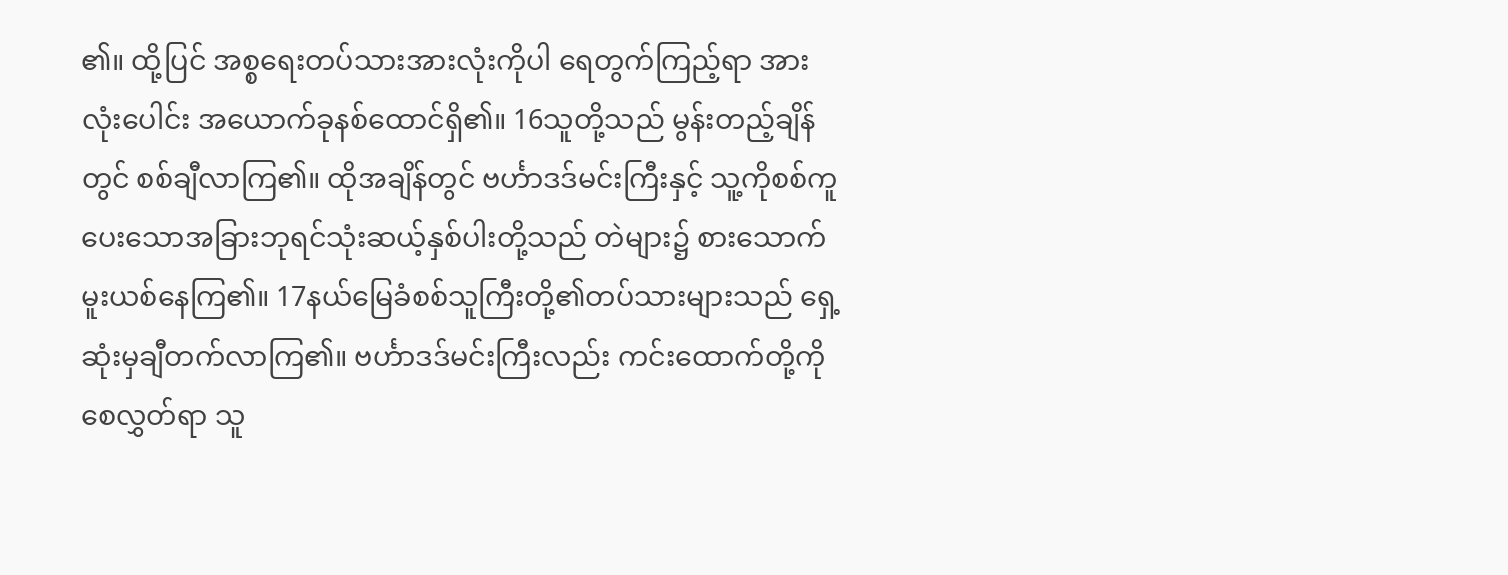၏။ ထို့ပြင် အစ္စရေးတပ်သားအားလုံးကိုပါ ရေတွက်ကြည့်ရာ အားလုံးပေါင်း အယောက်ခုနစ်ထောင်ရှိ၏။ 16သူတို့သည် မွန်းတည့်ချိန်တွင် စစ်ချီလာကြ၏။ ထိုအချိန်တွင် ဗင်္ဟာဒဒ်မင်းကြီးနှင့် သူ့ကိုစစ်ကူပေးသောအခြားဘုရင်သုံးဆယ့်နှစ်ပါးတို့သည် တဲများ၌ စားသောက်မူးယစ်နေကြ၏။ 17နယ်မြေခံစစ်သူကြီးတို့၏တပ်သားများသည် ရှေ့ဆုံးမှချီတက်လာကြ၏။ ဗင်္ဟာဒဒ်မင်းကြီးလည်း ကင်းထောက်တို့ကိုစေလွှတ်ရာ သူ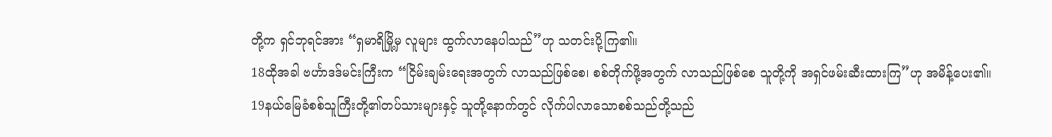တို့က ရှင်ဘုရင်အား “ရှမာရိမြို့မှ လူများ ထွက်လာနေပါသည်”ဟု သတင်းပို့ကြ၏။
18ထိုအခါ ဗင်္ဟာဒဒ်မင်းကြီးက “ငြိမ်းချမ်းရေးအတွက် လာသည်ဖြစ်စေ၊ စစ်တိုက်ဖို့အတွက် လာသည်ဖြစ်စေ သူတို့ကို အရှင်ဖမ်းဆီးထားကြ”ဟု အမိန့်ပေး၏။
19နယ်မြေခံစစ်သူကြီးတို့၏တပ်သားများနှင့် သူတို့နောက်တွင် လိုက်ပါလာသောစစ်သည်တို့သည်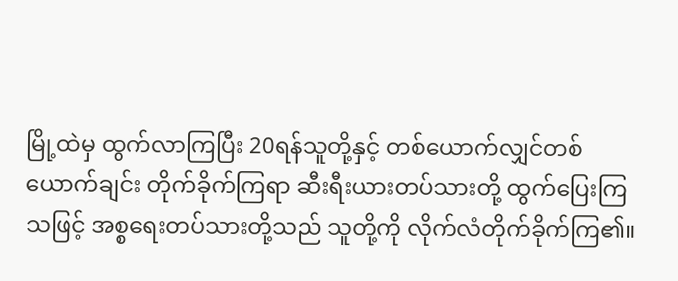မြို့ထဲမှ ထွက်လာကြပြီး 20ရန်သူတို့နှင့် တစ်ယောက်လျှင်တစ်ယောက်ချင်း တိုက်ခိုက်ကြရာ ဆီးရီးယားတပ်သားတို့ ထွက်ပြေးကြသဖြင့် အစ္စရေးတပ်သားတို့သည် သူတို့ကို လိုက်လံတိုက်ခိုက်ကြ၏။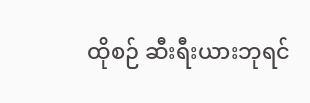ထိုစဉ် ဆီးရီးယားဘုရင်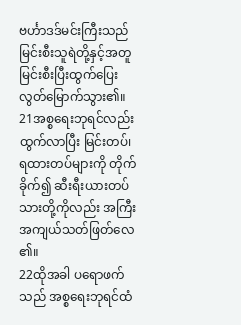ဗင်္ဟာဒဒ်မင်းကြီးသည် မြင်းစီးသူရဲတို့နှင့်အတူ မြင်းစီးပြီးထွက်ပြေးလွတ်မြောက်သွား၏။ 21အစ္စရေးဘုရင်လည်း ထွက်လာပြီး မြင်းတပ်၊ ရထားတပ်များကို တိုက်ခိုက်၍ ဆီးရီးယားတပ်သားတို့ကိုလည်း အကြီးအကျယ်သတ်ဖြတ်လေ၏။
22ထိုအခါ ပရောဖက်သည် အစ္စရေးဘုရင်ထံ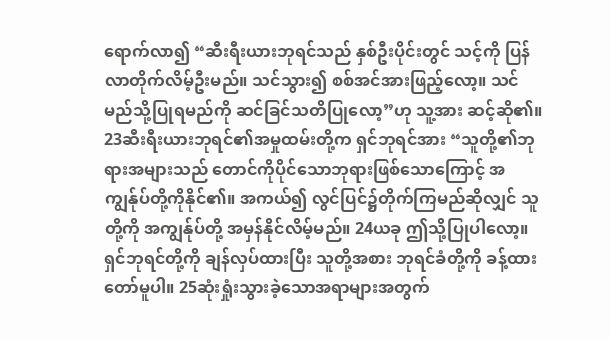ရောက်လာ၍ “ဆီးရီးယားဘုရင်သည် နှစ်ဦးပိုင်းတွင် သင့်ကို ပြန်လာတိုက်လိမ့်ဦးမည်။ သင်သွား၍ စစ်အင်အားဖြည့်လော့။ သင်မည်သို့ပြုရမည်ကို ဆင်ခြင်သတိပြုလော့”ဟု သူ့အား ဆင့်ဆို၏။
23ဆီးရီးယားဘုရင်၏အမှုထမ်းတို့က ရှင်ဘုရင်အား “သူတို့၏ဘုရားအများသည် တောင်ကိုပိုင်သောဘုရားဖြစ်သောကြောင့် အကျွန်ုပ်တို့ကိုနိုင်၏။ အကယ်၍ လွင်ပြင်၌တိုက်ကြမည်ဆိုလျှင် သူတို့ကို အကျွန်ုပ်တို့ အမှန်နိုင်လိမ့်မည်။ 24ယခု ဤသို့ပြုပါလော့။ ရှင်ဘုရင်တို့ကို ချန်လှပ်ထားပြီး သူတို့အစား ဘုရင်ခံတို့ကို ခန့်ထားတော်မူပါ။ 25ဆုံးရှုံးသွားခဲ့သောအရာများအတွက်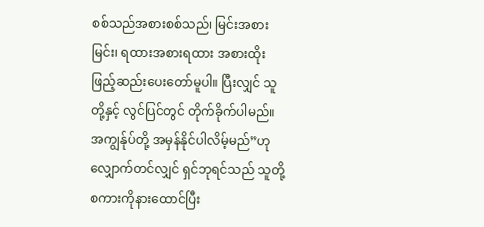စစ်သည်အစားစစ်သည်၊ မြင်းအစားမြင်း၊ ရထားအစားရထား အစားထိုးဖြည့်ဆည်းပေးတော်မူပါ။ ပြီးလျှင် သူတို့နှင့် လွင်ပြင်တွင် တိုက်ခိုက်ပါမည်။ အကျွန်ုပ်တို့ အမှန်နိုင်ပါလိမ့်မည်”ဟု လျှောက်တင်လျှင် ရှင်ဘုရင်သည် သူတို့စကားကိုနားထောင်ပြီး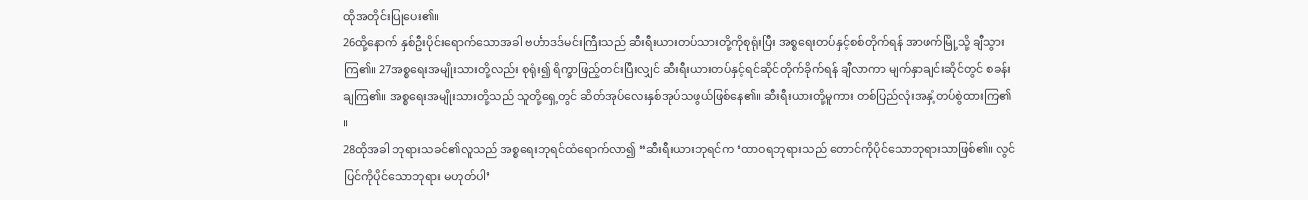ထိုအတိုင်းပြုပေး၏။
26ထို့နောက် နှစ်ဦးပိုင်းရောက်သောအခါ ဗင်္ဟာဒဒ်မင်းကြီးသည် ဆီးရီးယားတပ်သားတို့ကိုစုရုံးပြီး အစ္စရေးတပ်နှင့်စစ်တိုက်ရန် အာဖက်မြို့သို့ ချီသွားကြ၏။ 27အစ္စရေးအမျိုးသားတို့လည်း စုရုံး၍ ရိက္ခာဖြည့်တင်းပြီးလျှင် ဆီးရီးယားတပ်နှင့်ရင်ဆိုင်တိုက်ခိုက်ရန် ချီလာကာ မျက်နှာချင်းဆိုင်တွင် စခန်းချကြ၏။ အစ္စရေးအမျိုးသားတို့သည် သူတို့ရှေ့တွင် ဆိတ်အုပ်လေးနှစ်အုပ်သဖွယ်ဖြစ်နေ၏။ ဆီးရီးယားတို့မူကား တစ်ပြည်လုံးအနှံ့တပ်စွဲထားကြ၏။
28ထိုအခါ ဘုရားသခင်၏လူသည် အစ္စရေးဘုရင်ထံရောက်လာ၍ “ဆီးရီးယားဘုရင်က ‘ထာဝရဘုရားသည် တောင်ကိုပိုင်သောဘုရားသာဖြစ်၏။ လွင်ပြင်ကိုပိုင်သောဘုရား မဟုတ်ပါ’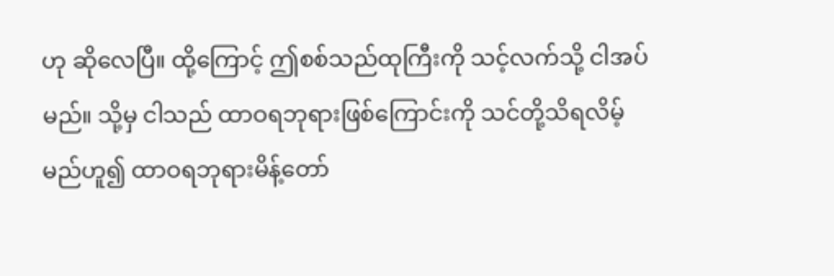ဟု ဆိုလေပြီ။ ထို့ကြောင့် ဤစစ်သည်ထုကြီးကို သင့်လက်သို့ ငါအပ်မည်။ သို့မှ ငါသည် ထာဝရဘုရားဖြစ်ကြောင်းကို သင်တို့သိရလိမ့်မည်ဟူ၍ ထာဝရဘုရားမိန့်တော်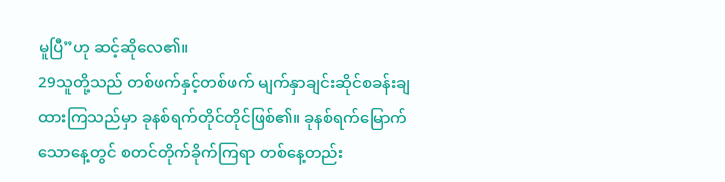မူပြီ”ဟု ဆင့်ဆိုလေ၏။
29သူတို့သည် တစ်ဖက်နှင့်တစ်ဖက် မျက်နှာချင်းဆိုင်စခန်းချထားကြသည်မှာ ခုနစ်ရက်တိုင်တိုင်ဖြစ်၏။ ခုနစ်ရက်မြောက်သောနေ့တွင် စတင်တိုက်ခိုက်ကြရာ တစ်နေ့တည်း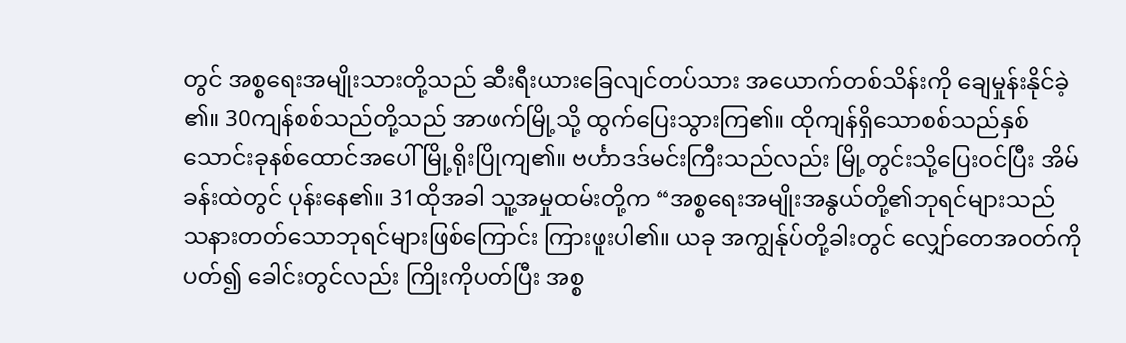တွင် အစ္စရေးအမျိုးသားတို့သည် ဆီးရီးယားခြေလျင်တပ်သား အယောက်တစ်သိန်းကို ချေမှုန်းနိုင်ခဲ့၏။ 30ကျန်စစ်သည်တို့သည် အာဖက်မြို့သို့ ထွက်ပြေးသွားကြ၏။ ထိုကျန်ရှိသောစစ်သည်နှစ်သောင်းခုနစ်ထောင်အပေါ် မြို့ရိုးပြိုကျ၏။ ဗင်္ဟာဒဒ်မင်းကြီးသည်လည်း မြို့တွင်းသို့ပြေးဝင်ပြီး အိမ်ခန်းထဲတွင် ပုန်းနေ၏။ 31ထိုအခါ သူ့အမှုထမ်းတို့က “အစ္စရေးအမျိုးအနွယ်တို့၏ဘုရင်များသည် သနားတတ်သောဘုရင်များဖြစ်ကြောင်း ကြားဖူးပါ၏။ ယခု အကျွန်ုပ်တို့ခါးတွင် လျှော်တေအဝတ်ကိုပတ်၍ ခေါင်းတွင်လည်း ကြိုးကိုပတ်ပြီး အစ္စ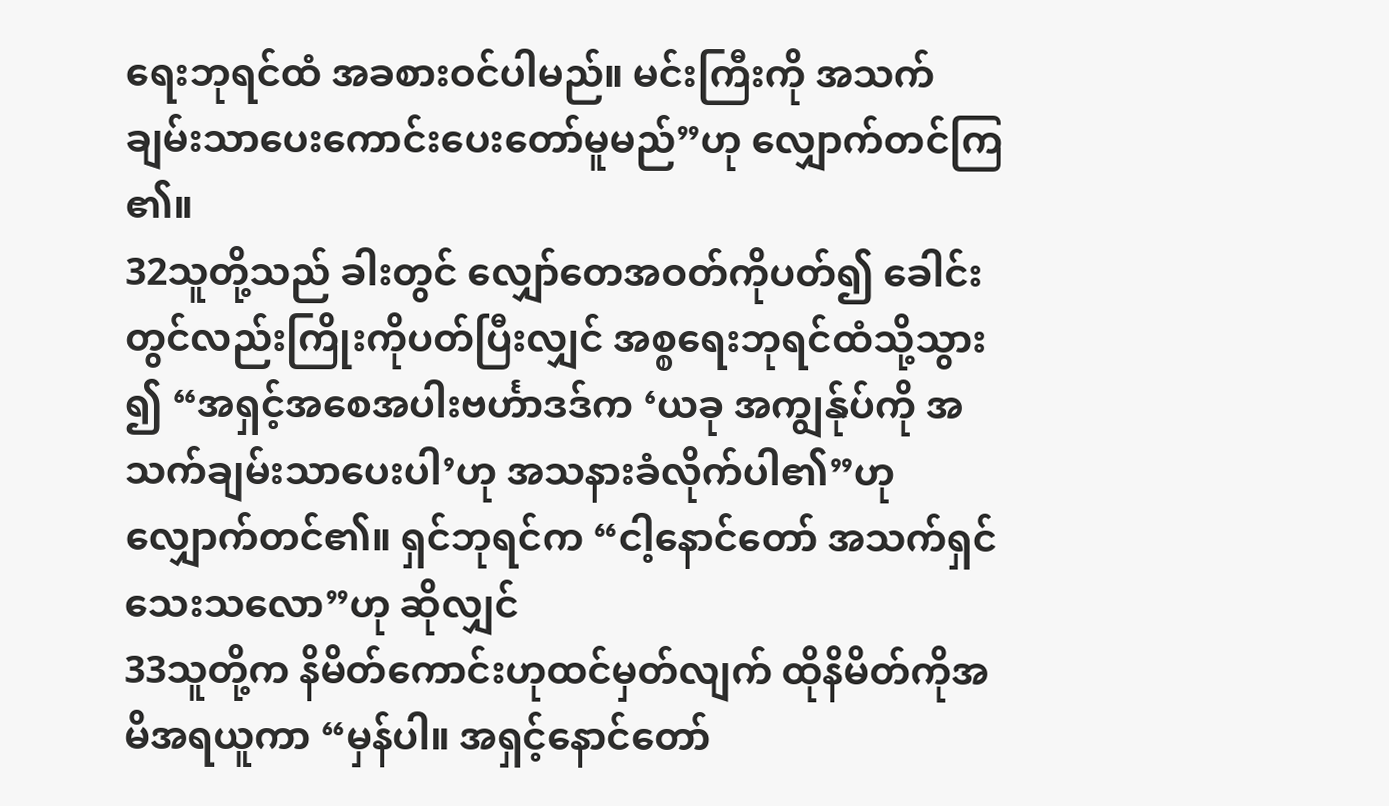ရေးဘုရင်ထံ အခစားဝင်ပါမည်။ မင်းကြီးကို အသက်ချမ်းသာပေးကောင်းပေးတော်မူမည်”ဟု လျှောက်တင်ကြ၏။
32သူတို့သည် ခါးတွင် လျှော်တေအဝတ်ကိုပတ်၍ ခေါင်းတွင်လည်းကြိုးကိုပတ်ပြီးလျှင် အစ္စရေးဘုရင်ထံသို့သွား၍ “အရှင့်အစေအပါးဗင်္ဟာဒဒ်က ‘ယခု အကျွန်ုပ်ကို အသက်ချမ်းသာပေးပါ’ဟု အသနားခံလိုက်ပါ၏”ဟု လျှောက်တင်၏။ ရှင်ဘုရင်က “ငါ့နောင်တော် အသက်ရှင်သေးသလော”ဟု ဆိုလျှင်
33သူတို့က နိမိတ်ကောင်းဟုထင်မှတ်လျက် ထိုနိမိတ်ကိုအမိအရယူကာ “မှန်ပါ။ အရှင့်နောင်တော်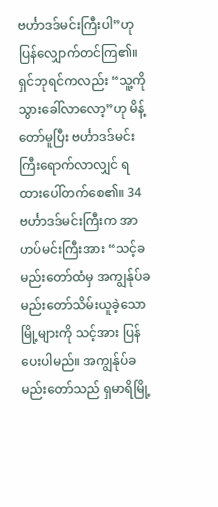ဗင်္ဟာဒဒ်မင်းကြီးပါ”ဟု ပြန်လျှောက်တင်ကြ၏။ ရှင်ဘုရင်ကလည်း “သူ့ကို သွားခေါ်လာလော့”ဟု မိန့်တော်မူပြီး ဗင်္ဟာဒဒ်မင်းကြီးရောက်လာလျှင် ရထားပေါ်တက်စေ၏။ 34ဗင်္ဟာဒဒ်မင်းကြီးက အာဟပ်မင်းကြီးအား “သင့်ခမည်းတော်ထံမှ အကျွန်ုပ်ခမည်းတော်သိမ်းယူခဲ့သောမြို့များကို သင့်အား ပြန်ပေးပါမည်။ အကျွန်ုပ်ခမည်းတော်သည် ရှမာရိမြို့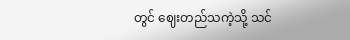တွင် ဈေးတည်သကဲ့သို့ သင်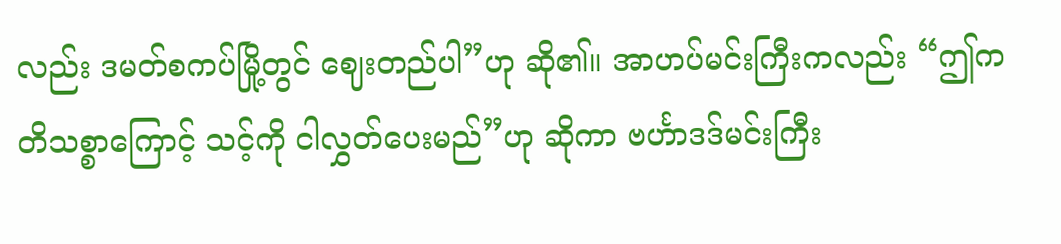လည်း ဒမတ်စကပ်မြို့တွင် ဈေးတည်ပါ”ဟု ဆို၏။ အာဟပ်မင်းကြီးကလည်း “ဤကတိသစ္စာကြောင့် သင့်ကို ငါလွှတ်ပေးမည်”ဟု ဆိုကာ ဗင်္ဟာဒဒ်မင်းကြီး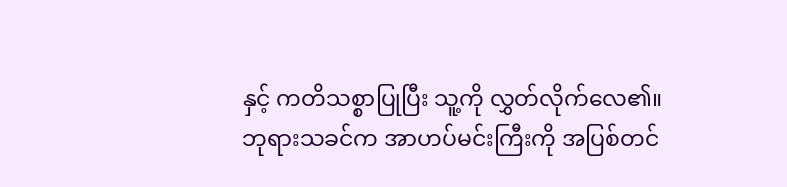နှင့် ကတိသစ္စာပြုပြီး သူ့ကို လွှတ်လိုက်လေ၏။
ဘုရားသခင်က အာဟပ်မင်းကြီးကို အပြစ်တင်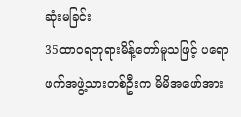ဆုံးမခြင်း
35ထာဝရဘုရားမိန့်တော်မူသဖြင့် ပရောဖက်အဖွဲ့သားတစ်ဦးက မိမိအဖော်အား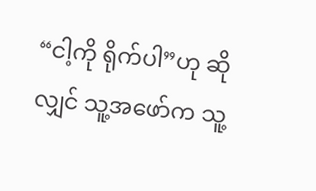“ငါ့ကို ရိုက်ပါ”ဟု ဆိုလျှင် သူ့အဖော်က သူ့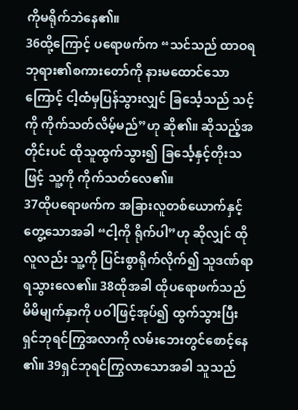ကိုမရိုက်ဘဲနေ၏။
36ထို့ကြောင့် ပရောဖက်က “သင်သည် ထာဝရဘုရား၏စကားတော်ကို နားမထောင်သောကြောင့် ငါ့ထံမှပြန်သွားလျှင် ခြင်္သေ့သည် သင့်ကို ကိုက်သတ်လိမ့်မည်”ဟု ဆို၏။ ဆိုသည့်အတိုင်းပင် ထိုသူထွက်သွား၍ ခြင်္သေ့နှင့်တိုးသဖြင့် သူ့ကို ကိုက်သတ်လေ၏။
37ထိုပရောဖက်က အခြားလူတစ်ယောက်နှင့်တွေ့သောအခါ “ငါ့ကို ရိုက်ပါ”ဟု ဆိုလျှင် ထိုလူလည်း သူ့ကို ပြင်းစွာရိုက်လိုက်၍ သူဒဏ်ရာရသွားလေ၏။ 38ထိုအခါ ထိုပရောဖက်သည် မိမိမျက်နှာကို ပဝါဖြင့်အုပ်၍ ထွက်သွားပြီး ရှင်ဘုရင်ကြွအလာကို လမ်းဘေးတွင်စောင့်နေ၏။ 39ရှင်ဘုရင်ကြွလာသောအခါ သူသည်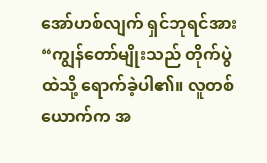အော်ဟစ်လျက် ရှင်ဘုရင်အား “ကျွန်တော်မျိုးသည် တိုက်ပွဲထဲသို့ ရောက်ခဲ့ပါ၏။ လူတစ်ယောက်က အ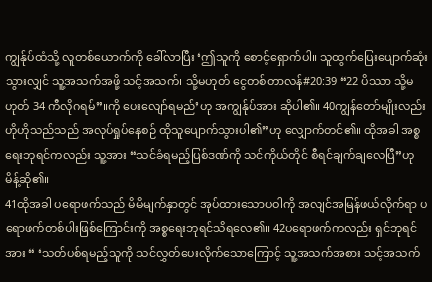ကျွန်ုပ်ထံသို့ လူတစ်ယောက်ကို ခေါ်လာပြီး ‘ဤသူကို စောင့်ရှောက်ပါ။ သူထွက်ပြေးပျောက်ဆုံးသွားလျှင် သူ့အသက်အဖို့ သင့်အသက်၊ သို့မဟုတ် ငွေတစ်တာလန်#20:39 “22 ပိဿာ သို့မဟုတ် 34 ကီလိုဂရမ်”။ကို ပေးလျော်ရမည်’ဟု အကျွန်ုပ်အား ဆိုပါ၏။ 40ကျွန်တော်မျိုးလည်း ဟိုဟိုသည်သည် အလုပ်ရှုပ်နေစဉ် ထိုသူပျောက်သွားပါ၏”ဟု လျှောက်တင်၏။ ထိုအခါ အစ္စရေးဘုရင်ကလည်း သူ့အား “သင်ခံရမည့်ပြစ်ဒဏ်ကို သင်ကိုယ်တိုင် စီရင်ချက်ချလေပြီ”ဟု မိန့်ဆို၏။
41ထိုအခါ ပရောဖက်သည် မိမိမျက်နှာတွင် အုပ်ထားသောပဝါကို အလျင်အမြန်ဖယ်လိုက်ရာ ပရောဖက်တစ်ပါးဖြစ်ကြောင်းကို အစ္စရေးဘုရင်သိရလေ၏။ 42ပရောဖက်ကလည်း ရှင်ဘုရင်အား “ ‘သတ်ပစ်ရမည့်သူကို သင်လွှတ်ပေးလိုက်သောကြောင့် သူ့အသက်အစား သင့်အသက်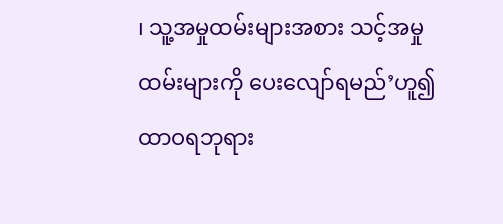၊ သူ့အမှုထမ်းများအစား သင့်အမှုထမ်းများကို ပေးလျော်ရမည်’ဟူ၍ ထာဝရဘုရား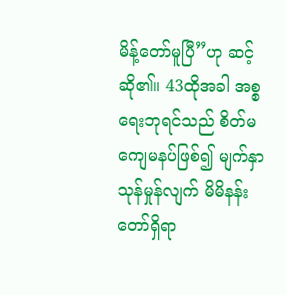မိန့်တော်မူပြီ”ဟု ဆင့်ဆို၏။ 43ထိုအခါ အစ္စရေးဘုရင်သည် စိတ်မကျေမနပ်ဖြစ်၍ မျက်နှာသုန်မှုန်လျက် မိမိနန်းတော်ရှိရာ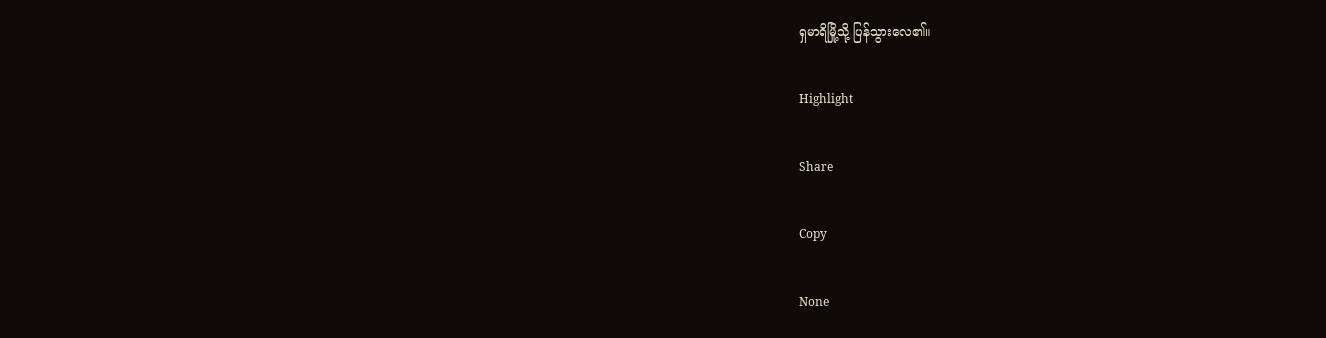ရှမာရိမြို့သို့ ပြန်သွားလေ၏။

Highlight

Share

Copy

None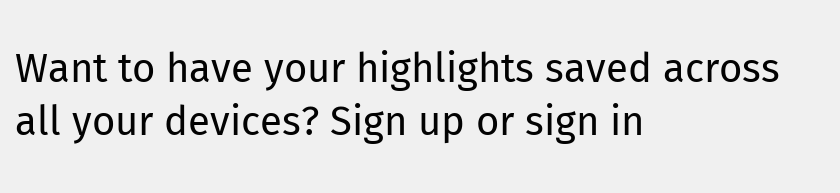Want to have your highlights saved across all your devices? Sign up or sign in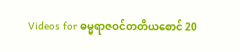Videos for ဓမ္မရာဇဝင်တတိယစောင် 20